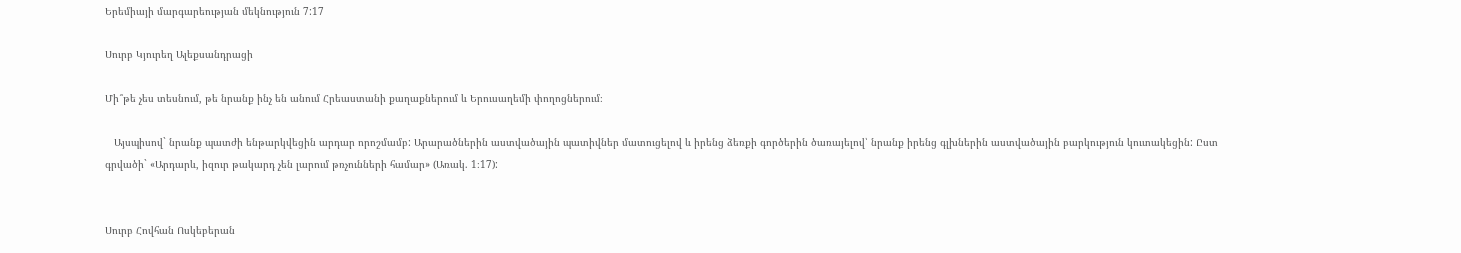Երեմիայի մարգարեության մեկնություն 7:17

Սուրբ Կյուրեղ Ալեքսանդրացի

Մի՞թե չես տեսնում, թե նրանք ինչ են անում Հրեաստանի քաղաքներում և Երուսաղեմի փողոցներում։

   Այսպիսով` նրանք պատժի ենթարկվեցին արդար որոշմամբ: Արարածներին աստվածային պատիվներ մատուցելով և իրենց ձեռքի գործերին ծառայելով՝ նրանք իրենց գլխներին աստվածային բարկություն կուտակեցին: Ըստ գրվածի` «Արդարև, իզուր թակարդ չեն լարում թռչունների համար» (Առակ. 1։17):


Սուրբ Հովհան Ոսկեբերան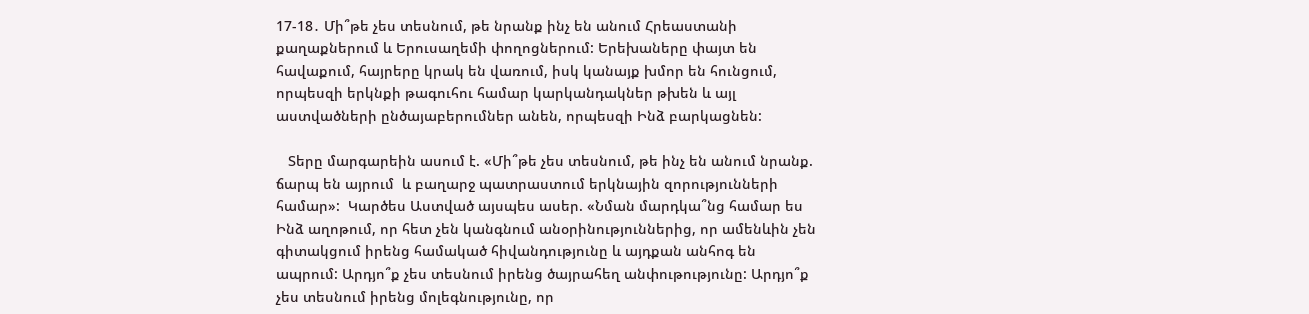17-18․ Մի՞թե չես տեսնում, թե նրանք ինչ են անում Հրեաստանի քաղաքներում և Երուսաղեմի փողոցներում: Երեխաները փայտ են հավաքում, հայրերը կրակ են վառում, իսկ կանայք խմոր են հունցում, որպեսզի երկնքի թագուհու համար կարկանդակներ թխեն և այլ աստվածների ընծայաբերումներ անեն, որպեսզի Ինձ բարկացնեն:

   Տերը մարգարեին ասում է. «Մի՞թե չես տեսնում, թե ինչ են անում նրանք. ճարպ են այրում  և բաղարջ պատրաստում երկնային զորությունների համար»:  Կարծես Աստված այսպես ասեր. «Նման մարդկա՞նց համար ես Ինձ աղոթում, որ հետ չեն կանգնում անօրինություններից, որ ամենևին չեն գիտակցում իրենց համակած հիվանդությունը և այդքան անհոգ են ապրում: Արդյո՞ք չես տեսնում իրենց ծայրահեղ անփութությունը: Արդյո՞ք չես տեսնում իրենց մոլեգնությունը, որ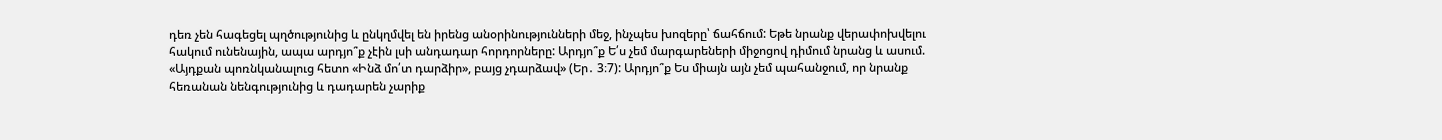դեռ չեն հագեցել պղծությունից և ընկղմվել են իրենց անօրինությունների մեջ, ինչպես խոզերը՝ ճահճում: Եթե նրանք վերափոխվելու հակում ունենային, ապա արդյո՞ք չէին լսի անդադար հորդորները: Արդյո՞ք Ե՛ս չեմ մարգարեների միջոցով դիմում նրանց և ասում. «Այդքան պոռնկանալուց հետո «Ինձ մո՛տ դարձիր», բայց չդարձավ» (Եր․ 3։7): Արդյո՞ք Ես միայն այն չեմ պահանջում, որ նրանք հեռանան նենգությունից և դադարեն չարիք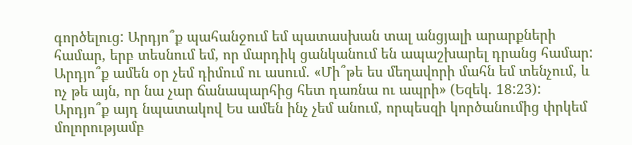գործելուց: Արդյո՞ք պահանջում եմ պատասխան տալ անցյալի արարքների համար, երբ տեսնում եմ, որ մարդիկ ցանկանում են ապաշխարել դրանց համար: Արդյո՞ք ամեն օր չեմ դիմում ու ասում. «Մի՞թե ես մեղավորի մահն եմ տենչում, և ոչ թե այն, որ նա չար ճանապարհից հետ դառնա ու ապրի» (Եզեկ. 18:23): Արդյո՞ք այդ նպատակով Ես ամեն ինչ չեմ անում, որպեսզի կործանումից փրկեմ մոլորությամբ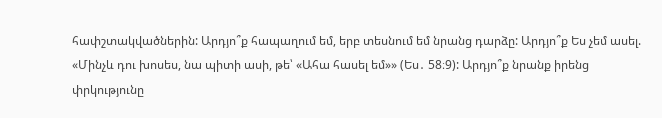հափշտակվածներին: Արդյո՞ք հապաղում եմ, երբ տեսնում եմ նրանց դարձը: Արդյո՞ք Ես չեմ ասել. «Մինչև դու խոսես, նա պիտի ասի, թե՝ «Ահա հասել եմ»» (Ես․ 58։9): Արդյո՞ք նրանք իրենց փրկությունը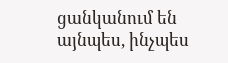ցանկանում են այնպես, ինչպես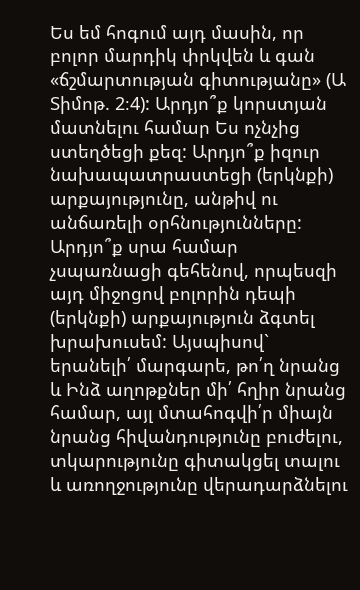Ես եմ հոգում այդ մասին, որ բոլոր մարդիկ փրկվեն և գան «ճշմարտության գիտությանը» (Ա Տիմոթ. 2։4): Արդյո՞ք կորստյան մատնելու համար Ես ոչնչից ստեղծեցի քեզ: Արդյո՞ք իզուր նախապատրաստեցի (երկնքի) արքայությունը, անթիվ ու անճառելի օրհնությունները: Արդյո՞ք սրա համար չսպառնացի գեհենով, որպեսզի այդ միջոցով բոլորին դեպի (երկնքի) արքայություն ձգտել խրախուսեմ: Այսպիսով` երանելի՛ մարգարե, թո՛ղ նրանց և Ինձ աղոթքներ մի՛ հղիր նրանց համար, այլ մտահոգվի՛ր միայն նրանց հիվանդությունը բուժելու, տկարությունը գիտակցել տալու և առողջությունը վերադարձնելու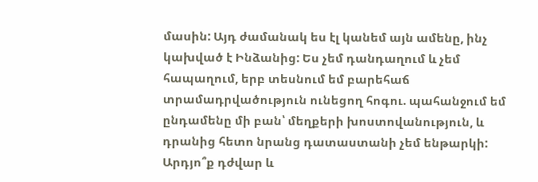մասին: Այդ ժամանակ ես էլ կանեմ այն ամենը, ինչ կախված է Ինձանից: Ես չեմ դանդաղում և չեմ հապաղում, երբ տեսնում եմ բարեհաճ տրամադրվածություն ունեցող հոգու. պահանջում եմ ընդամենը մի բան՝ մեղքերի խոստովանություն, և դրանից հետո նրանց դատաստանի չեմ ենթարկի: Արդյո՞ք դժվար և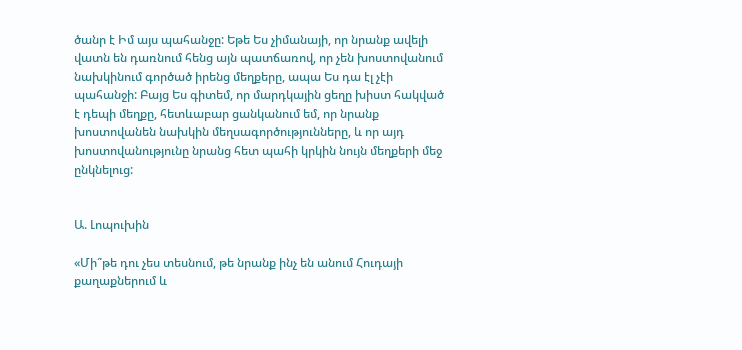ծանր է Իմ այս պահանջը: Եթե Ես չիմանայի, որ նրանք ավելի վատն են դառնում հենց այն պատճառով, որ չեն խոստովանում նախկինում գործած իրենց մեղքերը, ապա Ես դա էլ չէի պահանջի: Բայց Ես գիտեմ, որ մարդկային ցեղը խիստ հակված է դեպի մեղքը, հետևաբար ցանկանում եմ, որ նրանք խոստովանեն նախկին մեղսագործությունները, և որ այդ խոստովանությունը նրանց հետ պահի կրկին նույն մեղքերի մեջ ընկնելուց:


Ա. Լոպուխին

«Մի՞թե դու չես տեսնում, թե նրանք ինչ են անում Հուդայի քաղաքներում և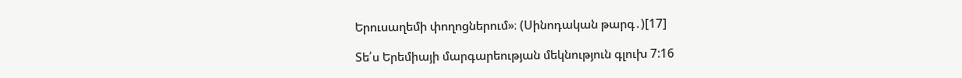Երուսաղեմի փողոցներում»։ (Սինոդական թարգ․)[17]

Տե՛ս Երեմիայի մարգարեության մեկնություն գլուխ 7:16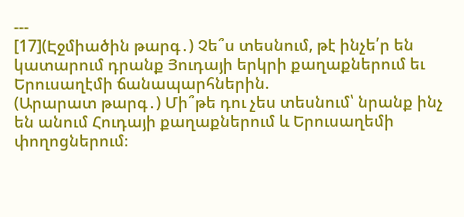---
[17](Էջմիածին թարգ․) Չե՞ս տեսնում, թէ ինչե՛ր են կատարում դրանք Յուդայի երկրի քաղաքներում եւ Երուսաղէմի ճանապարհներին.
(Արարատ թարգ․) Մի՞թե դու չես տեսնում՝ նրանք ինչ են անում Հուդայի քաղաքներում և Երուսաղեմի փողոցներում։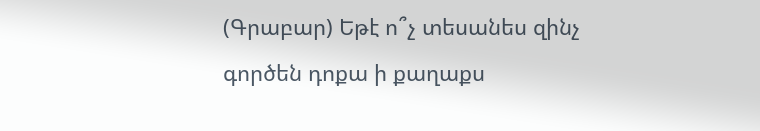(Գրաբար) Եթէ ո՞չ տեսանես զինչ գործեն դոքա ի քաղաքս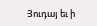Յուդայ եւ ի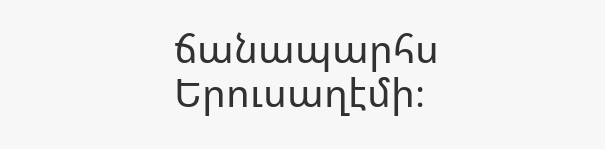ճանապարհս Երուսաղէմի։